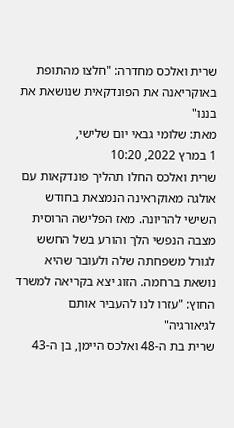שרית ואלכס מחדרה: "חלצו מהתופת באוקריאנה את הפונדקאית שנושאת את בננו"
מאת: שלומי גבאי יום שלישי,
1 במרץ 2022, 10:20
שרית ואלכס החלו תהליך פונדקאות עם אולגה מאוקראינה הנמצאת בחודש השישי להריונה. מאז הפלישה הרוסית מצבה הנפשי הלך והורע בשל החשש לגורל משפחתה שלה ולעובר שהיא נושאת ברחמה. הזוג יצא בקריאה למשרד החוץ: "עזרו לנו להעביר אותם לגיאורגיה"
שרית בת ה-48 ואלכס היימן, בן ה-43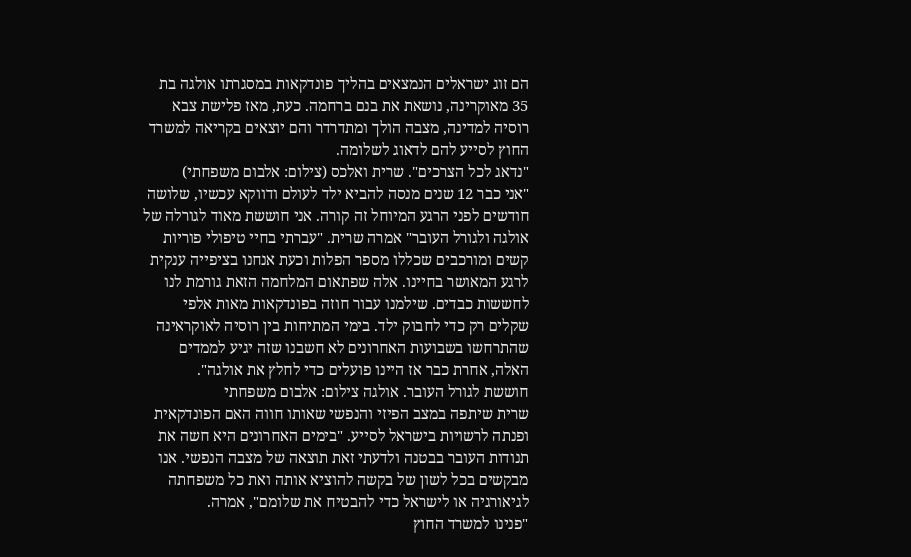הם זוג ישראלים הנמצאים בהליך פונדקאות במסגרתו אולגה בת 35 מאוקרינה, נושאת את בנם ברחמה. כעת, מאז פלישת צבא רוסיה למדינה, מצבה הולך ומתדרדר והם יוצאים בקריאה למשרד החוץ לסייע להם לדאוג לשלומה.
"נדאג לכל הצרכים". שרית ואלכס (צילום: אלבום משפחתי)
"אני כבר 12 שנים מנסה להביא ילד לעולם ודווקא עכשיו, שלושה חודשים לפני הרגע המיוחל זה קורה. אני חוששת מאוד לגורלה של אולגה ולגורל העובר" אמרה שרית. "עברתי בחיי טיפולי פוריות קשים ומורכבים שכללו מספר הפלות וכעת אנחנו בציפייה ענקית לרגע המאושר בחיינו. אלה שפתאום המלחמה הזאת גורמת לנו לחששות כבדים. שילמנו עבור חוזה בפונדקאות מאות אלפי שקלים רק כדי לחבוק ילד. בימי המתיחות בין רוסיה לאוקראינה שהתרחשו בשבועות האחרונים לא חשבנו שזה יגיע לממדים האלה, אחרת כבר אז היינו פועלים כדי לחלץ את אולגה".
חוששת לגורל העובר. אולגה צילום: אלבום משפחתי
שרית שיתפה במצב הפיזי והנפשי שאותו חווה האם הפונדקאית ופנתה לרשויות בישראל לסייע. "בימים האחרונים היא חשה את תנודות העובר בבטנה ולדעתי זאת תוצאה של מצבה הנפשי. אנו מבקשים בכל לשון של בקשה להוציא אותה ואת כל משפחתה לגיאורגיה או לישראל כדי להבטיח את שלומם", אמרה.
"פנינו למשרד החוץ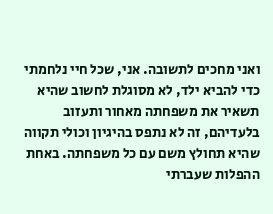ואני מחכים לתשובה. אני, שכל חיי נלחמתי כדי להביא ילד, לא מסוגלת לחשוב שהיא תשאיר את משפחתה מאחור ותעזוב בלעדיהם, זה לא נתפס בהיגיון וכולי תקווה שהיא תחולץ משם עם כל משפחתה. באחת ההפלות שעברתי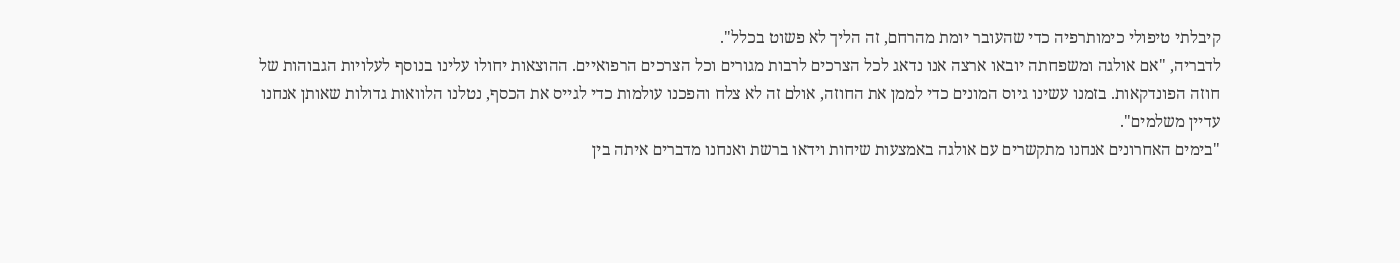קיבלתי טיפולי כימותרפיה כדי שהעובר יומת מהרחם, זה הליך לא פשוט בכלל".
לדבריה, "אם אולגה ומשפחתה יובאו ארצה אנו נדאג לכל הצרכים לרבות מגורים וכל הצרכים הרפואיים. ההוצאות יחולו עלינו בנוסף לעלויות הגבוהות של חוזה הפונדקאות. בזמנו עשינו גיוס המונים כדי לממן את החוזה, אולם זה לא צלח והפכנו עולמות כדי לגייס את הכסף, נטלנו הלוואות גדולות שאותן אנחנו עדיין משלמים".
"בימים האחרונים אנחנו מתקשרים עם אולגה באמצעות שיחות וידאו ברשת ואנחנו מדברים איתה בין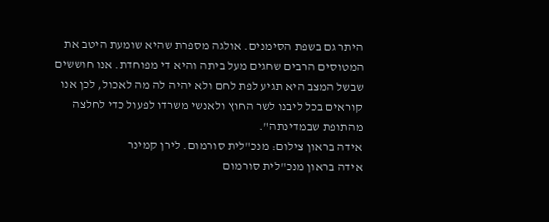היתר גם בשפת הסימנים. אולגה מספרת שהיא שומעת היטב את המטוסים הרבים שחגים מעל ביתה והיא די מפוחדת. אנו חוששים שבשל המצב היא תגיע לפת לחם ולא יהיה לה מה לאכול, לכן אנו קוראים בכל ליבנו לשר החוץ ולאנשי משרדו לפעול כדי לחלצה מהתופת שבמדינתה".
אידה בראון צילום: מנכ"לית סורמום. לירן קמינר
אידה בראון מנכ"לית סורמום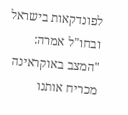לפונדקאות בישראל ובחו"ל אמרה: "המצב באוקראינה מכריח אותנו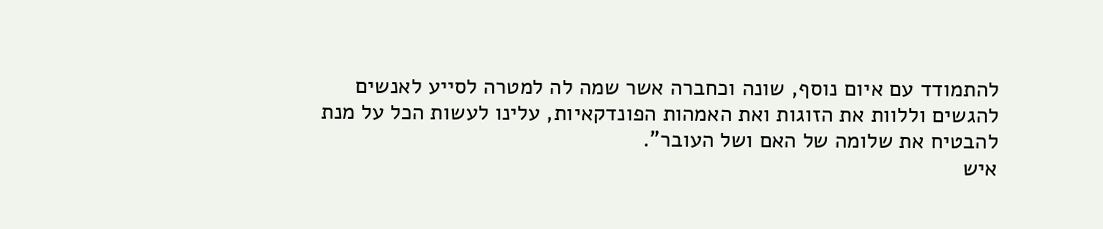להתמודד עם איום נוסף, שונה וכחברה אשר שמה לה למטרה לסייע לאנשים להגשים וללוות את הזוגות ואת האמהות הפונדקאיות, עלינו לעשות הכל על מנת להבטיח את שלומה של האם ושל העובר".
איש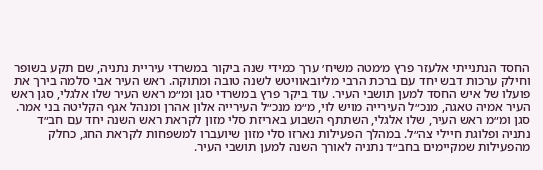החסד הנתנייתי אלעזר פרץ מ׳מטה משיח׳ ערך כמידי שנה ביקור במשרדי עיריית נתניה, שם תקע בשופר וחילק ערכות דבש יחד עם ברכת הרבי מליובאוויטש לשנה טובה ומתוקה. ראש העיר אבי סלמה בירך את פועלו של איש החסד למען תושבי העיר. עוד ביקר פרץ במשרדי סגן ומ״מ ראש העיר שלו אלגלי, סגן ראש העיר אמיה טאגה, מנכ״ל העירייה מויש לוי, מ״מ מנכ״ל העירייה אלון אהרן ומנהל אגף הקליטה בני אמר.
סגן ומ״מ ראש העיר, שלו אלגלי, השתתף השבוע באריזת סלי מזון לקראת ראש השנה יחד עם חב״ד נתניה ופלוגת חיילי צה״ל. במהלך הפעילות נארזו סלי מזון שיועברו למשפחות לקראת החג, כחלק מהפעילות שמקיימים בחב״ד נתניה לאורך השנה למען תושבי העיר.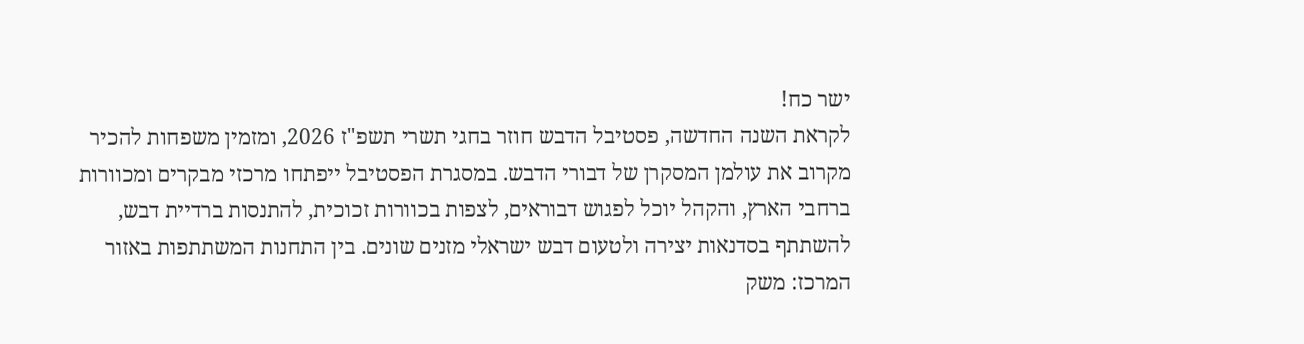ישר כח!
לקראת השנה החדשה, פסטיבל הדבש חוזר בחגי תשרי תשפ"ז 2026, ומזמין משפחות להכיר מקרוב את עולמן המסקרן של דבורי הדבש. במסגרת הפסטיבל ייפתחו מרכזי מבקרים ומכוורות ברחבי הארץ, והקהל יוכל לפגוש דבוראים, לצפות בכוורות זכוכית, להתנסות ברדיית דבש, להשתתף בסדנאות יצירה ולטעום דבש ישראלי מזנים שונים. בין התחנות המשתתפות באזור המרכז: משק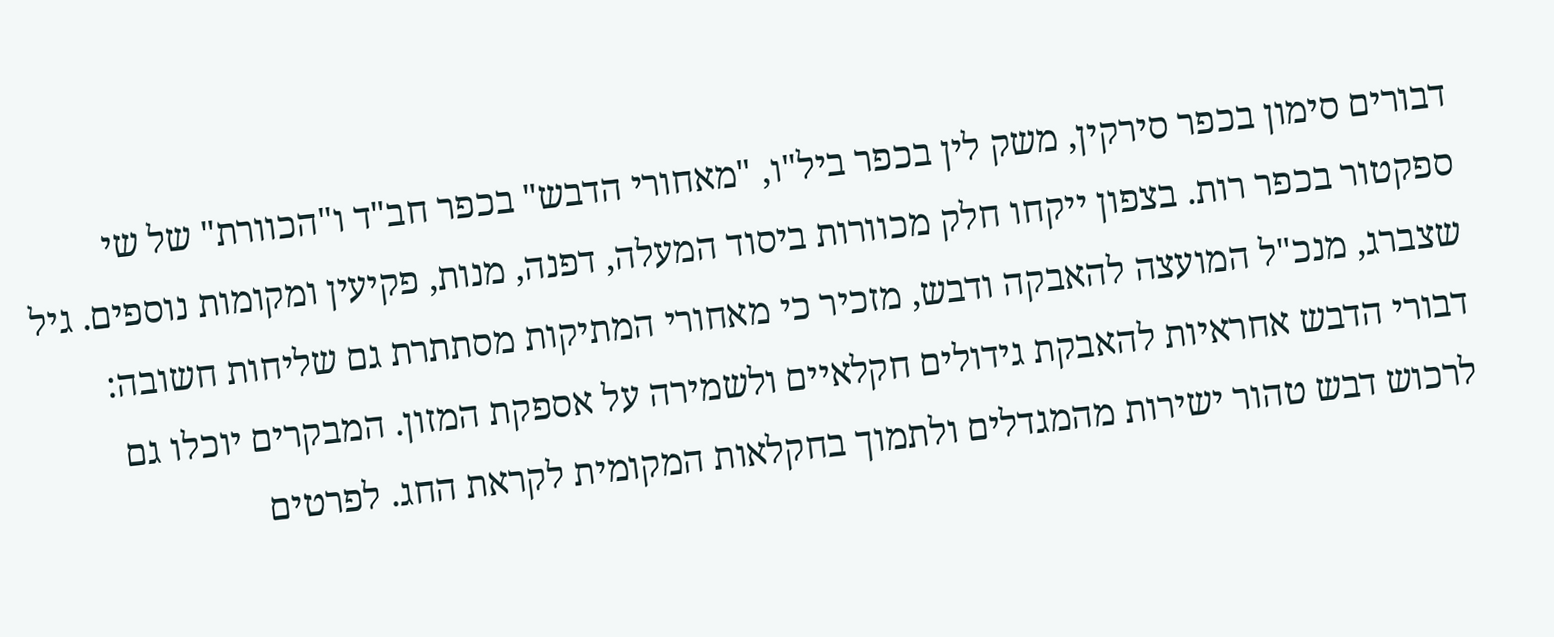דבורים סימון בכפר סירקין, משק לין בכפר ביל"ו, "מאחורי הדבש" בכפר חב"ד ו"הכוורת" של שי ספקטור בכפר רות. בצפון ייקחו חלק מכוורות ביסוד המעלה, דפנה, מנות, פקיעין ומקומות נוספים. גיל שצברג, מנכ"ל המועצה להאבקה ודבש, מזכיר כי מאחורי המתיקות מסתתרת גם שליחות חשובה: דבורי הדבש אחראיות להאבקת גידולים חקלאיים ולשמירה על אספקת המזון. המבקרים יוכלו גם לרכוש דבש טהור ישירות מהמגדלים ולתמוך בחקלאות המקומית לקראת החג. לפרטים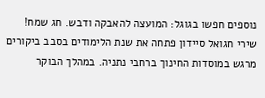נוספים חפשו בגוגל: המועצה להאבקה ודבש. חג שמח!
שירי חגואל סיידון פתחה את שנת הלימודים בסבב ביקורים מרגש במוסדות החינוך ברחבי נתניה. במהלך הבוקר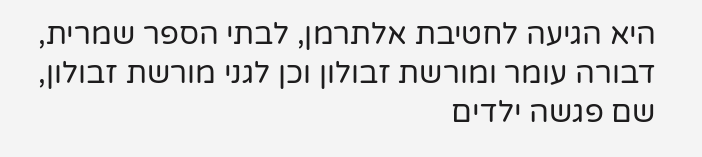היא הגיעה לחטיבת אלתרמן, לבתי הספר שמרית, דבורה עומר ומורשת זבולון וכן לגני מורשת זבולון, שם פגשה ילדים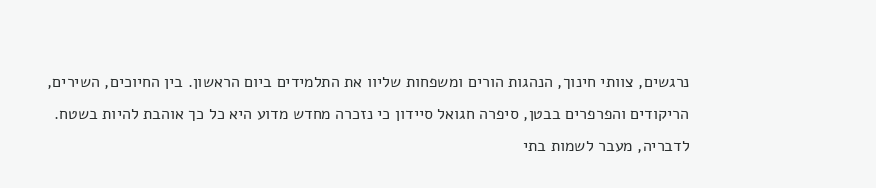נרגשים, צוותי חינוך, הנהגות הורים ומשפחות שליוו את התלמידים ביום הראשון. בין החיוכים, השירים, הריקודים והפרפרים בבטן, סיפרה חגואל סיידון כי נזכרה מחדש מדוע היא כל כך אוהבת להיות בשטח. לדבריה, מעבר לשמות בתי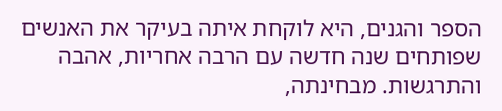הספר והגנים, היא לוקחת איתה בעיקר את האנשים שפותחים שנה חדשה עם הרבה אחריות, אהבה והתרגשות. מבחינתה,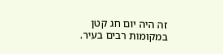זה היה יום חג קטן במקומות רבים בעיר.